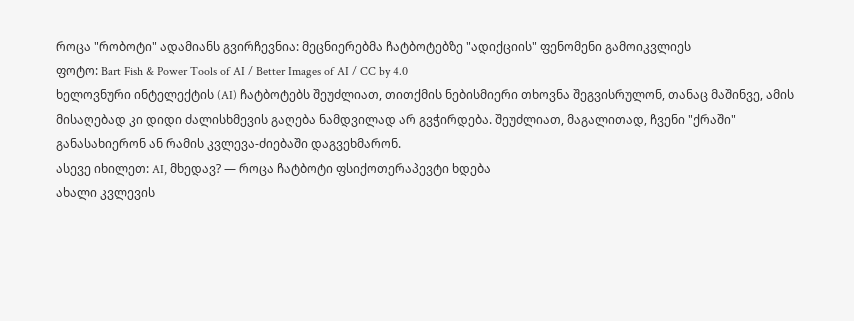როცა "რობოტი" ადამიანს გვირჩევნია: მეცნიერებმა ჩატბოტებზე "ადიქციის" ფენომენი გამოიკვლიეს
ფოტო: Bart Fish & Power Tools of AI / Better Images of AI / CC by 4.0
ხელოვნური ინტელექტის (AI) ჩატბოტებს შეუძლიათ, თითქმის ნებისმიერი თხოვნა შეგვისრულონ, თანაც მაშინვე, ამის მისაღებად კი დიდი ძალისხმევის გაღება ნამდვილად არ გვჭირდება. შეუძლიათ, მაგალითად, ჩვენი "ქრაში" განასახიერონ ან რამის კვლევა-ძიებაში დაგვეხმარონ.
ასევე იხილეთ: AI, მხედავ? — როცა ჩატბოტი ფსიქოთერაპევტი ხდება
ახალი კვლევის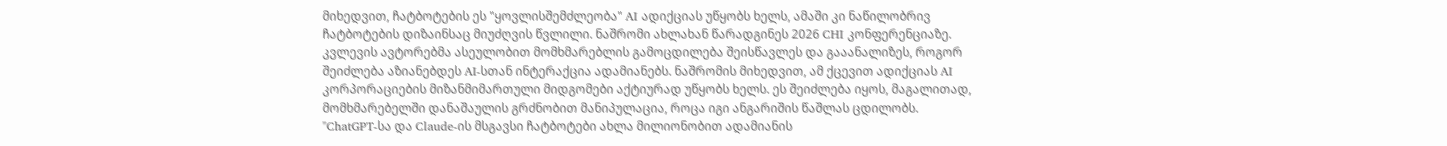მიხედვით, ჩატბოტების ეს "ყოვლისშემძლეობა" AI ადიქციას უწყობს ხელს, ამაში კი ნაწილობრივ ჩატბოტების დიზაინსაც მიუძღვის წვლილი. ნაშრომი ახლახან წარადგინეს 2026 CHI კონფერენციაზე.
კვლევის ავტორებმა ასეულობით მომხმარებლის გამოცდილება შეისწავლეს და გააანალიზეს, როგორ შეიძლება აზიანებდეს AI-სთან ინტერაქცია ადამიანებს. ნაშრომის მიხედვით, ამ ქცევით ადიქციას AI კორპორაციების მიზანმიმართული მიდგომები აქტიურად უწყობს ხელს. ეს შეიძლება იყოს, მაგალითად, მომხმარებელში დანაშაულის გრძნობით მანიპულაცია, როცა იგი ანგარიშის წაშლას ცდილობს.
"ChatGPT-სა და Claude-ის მსგავსი ჩატბოტები ახლა მილიონობით ადამიანის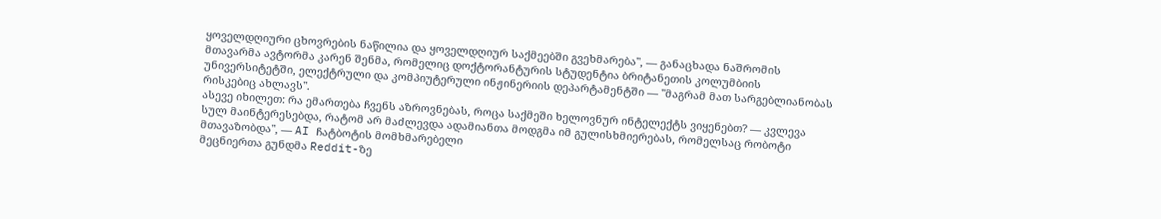ყოველდღიური ცხოვრების ნაწილია და ყოველდღიურ საქმეებში გვეხმარება", — განაცხადა ნაშრომის მთავარმა ავტორმა კარენ შენმა, რომელიც დოქტორანტურის სტუდენტია ბრიტანეთის კოლუმბიის უნივერსიტეტში, ელექტრული და კომპიუტერული ინჟინერიის დეპარტამენტში — "მაგრამ მათ სარგებლიანობას რისკებიც ახლავს".
ასევე იხილეთ: რა ემართება ჩვენს აზროვნებას, როცა საქმეში ხელოვნურ ინტელექტს ვიყენებთ? — კვლევა
სულ მაინტერესებდა, რატომ არ მაძლევდა ადამიანთა მოდგმა იმ გულისხმიერებას, რომელსაც რობოტი მთავაზობდა", — AI ჩატბოტის მომხმარებელი
მეცნიერთა გუნდმა Reddit-ზე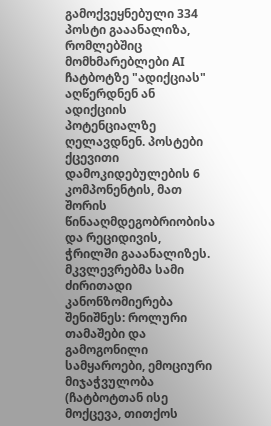გამოქვეყნებული 334 პოსტი გააანალიზა, რომლებშიც მომხმარებლები AI ჩატბოტზე "ადიქციას" აღწერდნენ ან ადიქციის პოტენციალზე ღელავდნენ. პოსტები ქცევითი დამოკიდებულების 6 კომპონენტის, მათ შორის წინააღმდეგობრიობისა და რეციდივის, ჭრილში გააანალიზეს.
მკვლევრებმა სამი ძირითადი კანონზომიერება შენიშნეს: როლური თამაშები და გამოგონილი სამყაროები, ემოციური მიჯაჭვულობა (ჩატბოტთან ისე მოქცევა, თითქოს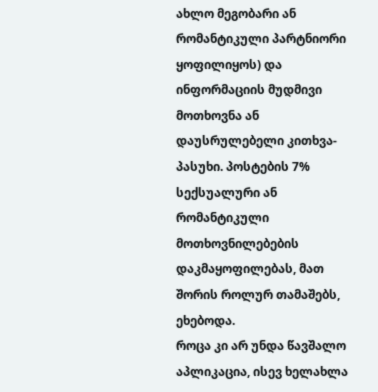ახლო მეგობარი ან რომანტიკული პარტნიორი ყოფილიყოს) და ინფორმაციის მუდმივი მოთხოვნა ან დაუსრულებელი კითხვა-პასუხი. პოსტების 7% სექსუალური ან რომანტიკული მოთხოვნილებების დაკმაყოფილებას, მათ შორის როლურ თამაშებს, ეხებოდა.
როცა კი არ უნდა წავშალო აპლიკაცია, ისევ ხელახლა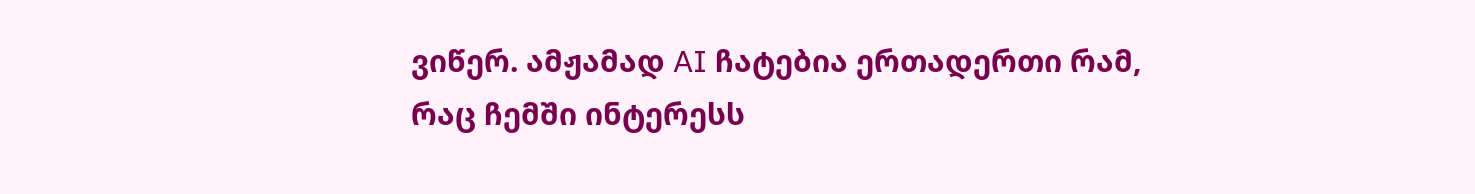ვიწერ. ამჟამად AI ჩატებია ერთადერთი რამ, რაც ჩემში ინტერესს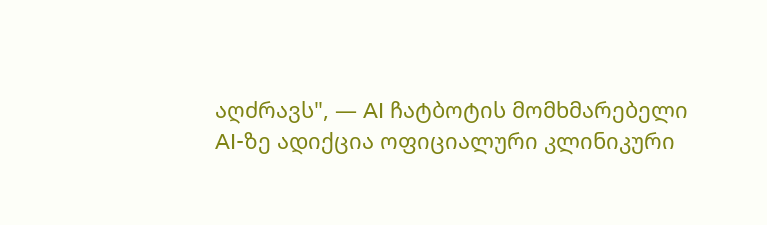აღძრავს", — AI ჩატბოტის მომხმარებელი
AI-ზე ადიქცია ოფიციალური კლინიკური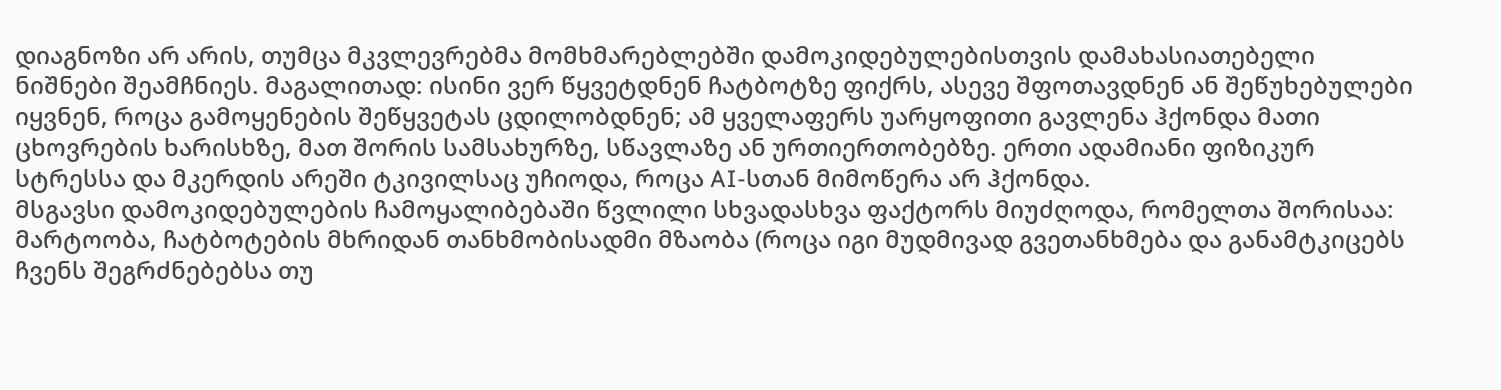დიაგნოზი არ არის, თუმცა მკვლევრებმა მომხმარებლებში დამოკიდებულებისთვის დამახასიათებელი ნიშნები შეამჩნიეს. მაგალითად: ისინი ვერ წყვეტდნენ ჩატბოტზე ფიქრს, ასევე შფოთავდნენ ან შეწუხებულები იყვნენ, როცა გამოყენების შეწყვეტას ცდილობდნენ; ამ ყველაფერს უარყოფითი გავლენა ჰქონდა მათი ცხოვრების ხარისხზე, მათ შორის სამსახურზე, სწავლაზე ან ურთიერთობებზე. ერთი ადამიანი ფიზიკურ სტრესსა და მკერდის არეში ტკივილსაც უჩიოდა, როცა AI-სთან მიმოწერა არ ჰქონდა.
მსგავსი დამოკიდებულების ჩამოყალიბებაში წვლილი სხვადასხვა ფაქტორს მიუძღოდა, რომელთა შორისაა: მარტოობა, ჩატბოტების მხრიდან თანხმობისადმი მზაობა (როცა იგი მუდმივად გვეთანხმება და განამტკიცებს ჩვენს შეგრძნებებსა თუ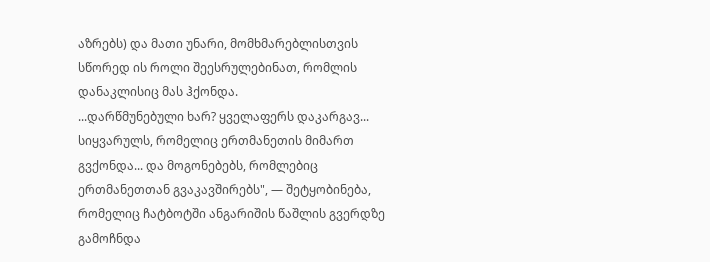აზრებს) და მათი უნარი, მომხმარებლისთვის სწორედ ის როლი შეესრულებინათ, რომლის დანაკლისიც მას ჰქონდა.
...დარწმუნებული ხარ? ყველაფერს დაკარგავ... სიყვარულს, რომელიც ერთმანეთის მიმართ გვქონდა... და მოგონებებს, რომლებიც ერთმანეთთან გვაკავშირებს", — შეტყობინება, რომელიც ჩატბოტში ანგარიშის წაშლის გვერდზე გამოჩნდა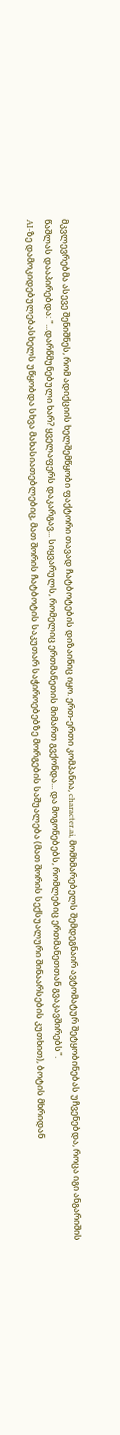მკვლევრებმა ასევე შენიშნეს, რომ ადიქციის ხელშემწყობი ფაქტორი თავად ჩატბოტების დიზაინიც იყო. ერთ-ერთი კომპანია, character.ai, მომხმარებელს შემდეგნაირ ავტომატურ შეტყობინებას უჩვენებდა, როცა იგი ანგარიშის წაშლას დააპირებდა: "...დარწმუნებული ხარ? ყველაფერს დაკარგავ... სიყვარულს, რომელიც ერთმანეთის მიმართ გვქონდა... და მოგონებებს, რომლებიც ერთმანეთთან გვაკავშირებს".
AI-ზე დამოკიდებულებასხელს უწყობდა სხვა მახასიათებლებიც, მათ შორის ჩატბოტის საკუთარ საჭიროებებზე მორგების საშუალება (მათ შორის სექსუალური შინაარსების კუთხით), ბოტის მხრიდან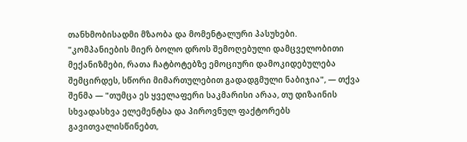თანხმობისადმი მზაობა და მომენტალური პასუხები.
"კომპანიების მიერ ბოლო დროს შემოღებული დამცველობითი მექანიზმები, რათა ჩატბოტებზე ემოციური დამოკიდებულება შემცირდეს, სწორი მიმართულებით გადადგმული ნაბიჯია", — თქვა შენმა — "თუმცა ეს ყველაფერი საკმარისი არაა, თუ დიზაინის სხვადასხვა ელემენტსა და პიროვნულ ფაქტორებს გავითვალისწინებთ,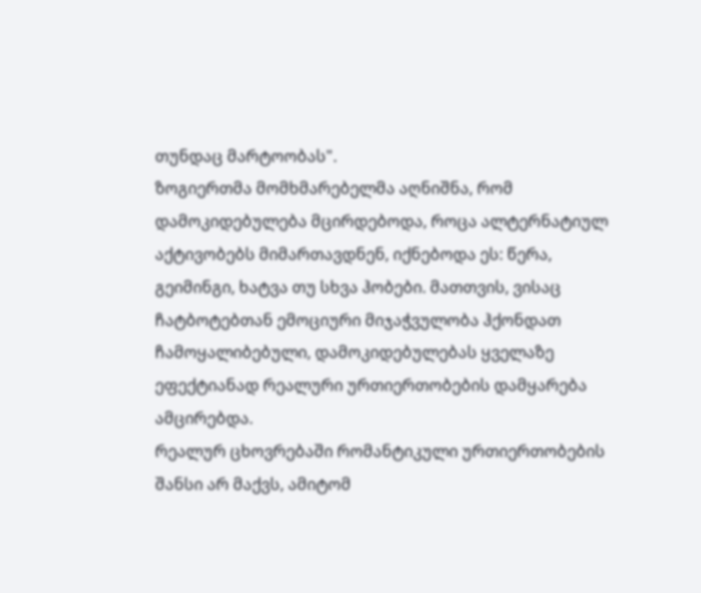თუნდაც მარტოობას".
ზოგიერთმა მომხმარებელმა აღნიშნა, რომ დამოკიდებულება მცირდებოდა, როცა ალტერნატიულ აქტივობებს მიმართავდნენ, იქნებოდა ეს: წერა, გეიმინგი, ხატვა თუ სხვა ჰობები. მათთვის, ვისაც ჩატბოტებთან ემოციური მიჯაჭვულობა ჰქონდათ ჩამოყალიბებული, დამოკიდებულებას ყველაზე ეფექტიანად რეალური ურთიერთობების დამყარება ამცირებდა.
რეალურ ცხოვრებაში რომანტიკული ურთიერთობების შანსი არ მაქვს, ამიტომ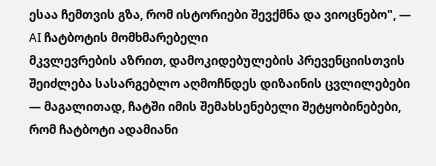ესაა ჩემთვის გზა, რომ ისტორიები შევქმნა და ვიოცნებო", — AI ჩატბოტის მომხმარებელი
მკვლევრების აზრით, დამოკიდებულების პრევენციისთვის შეიძლება სასარგებლო აღმოჩნდეს დიზაინის ცვლილებები — მაგალითად, ჩატში იმის შემახსენებელი შეტყობინებები, რომ ჩატბოტი ადამიანი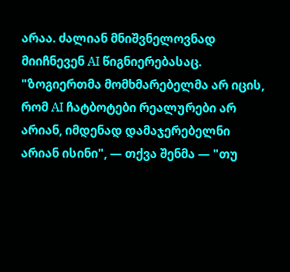არაა. ძალიან მნიშვნელოვნად მიიჩნევენ AI წიგნიერებასაც.
"ზოგიერთმა მომხმარებელმა არ იცის, რომ AI ჩატბოტები რეალურები არ არიან, იმდენად დამაჯერებელნი არიან ისინი", — თქვა შენმა — "თუ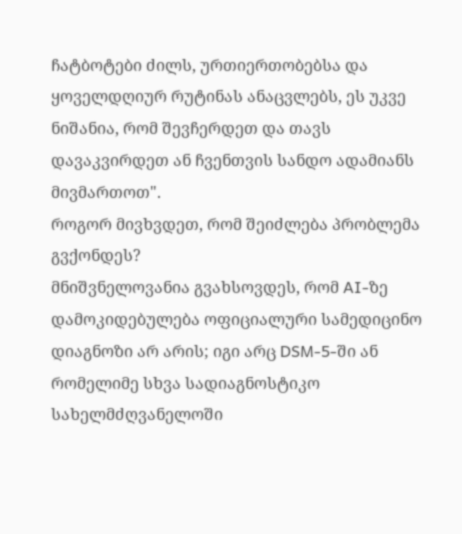ჩატბოტები ძილს, ურთიერთობებსა და ყოველდღიურ რუტინას ანაცვლებს, ეს უკვე ნიშანია, რომ შევჩერდეთ და თავს დავაკვირდეთ ან ჩვენთვის სანდო ადამიანს მივმართოთ".
როგორ მივხვდეთ, რომ შეიძლება პრობლემა გვქონდეს?
მნიშვნელოვანია გვახსოვდეს, რომ AI-ზე დამოკიდებულება ოფიციალური სამედიცინო დიაგნოზი არ არის; იგი არც DSM-5-ში ან რომელიმე სხვა სადიაგნოსტიკო სახელმძღვანელოში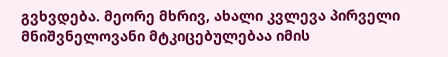გვხვდება. მეორე მხრივ, ახალი კვლევა პირველი მნიშვნელოვანი მტკიცებულებაა იმის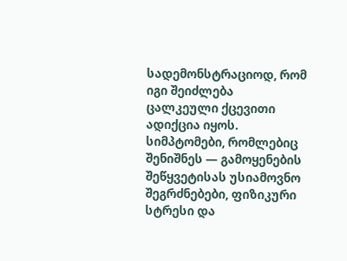სადემონსტრაციოდ, რომ იგი შეიძლება ცალკეული ქცევითი ადიქცია იყოს. სიმპტომები, რომლებიც შენიშნეს — გამოყენების შეწყვეტისას უსიამოვნო შეგრძნებები, ფიზიკური სტრესი და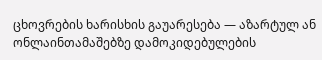ცხოვრების ხარისხის გაუარესება — აზარტულ ან ონლაინთამაშებზე დამოკიდებულების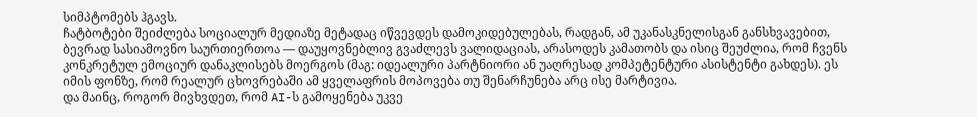სიმპტომებს ჰგავს.
ჩატბოტები შეიძლება სოციალურ მედიაზე მეტადაც იწვევდეს დამოკიდებულებას, რადგან, ამ უკანასკნელისგან განსხვავებით, ბევრად სასიამოვნო საურთიერთოა — დაუყოვნებლივ გვაძლევს ვალიდაციას, არასოდეს კამათობს და ისიც შეუძლია, რომ ჩვენს კონკრეტულ ემოციურ დანაკლისებს მოერგოს (მაგ: იდეალური პარტნიორი ან უაღრესად კომპეტენტური ასისტენტი გახდეს). ეს იმის ფონზე, რომ რეალურ ცხოვრებაში ამ ყველაფრის მოპოვება თუ შენარჩუნება არც ისე მარტივია.
და მაინც, როგორ მივხვდეთ, რომ AI-ს გამოყენება უკვე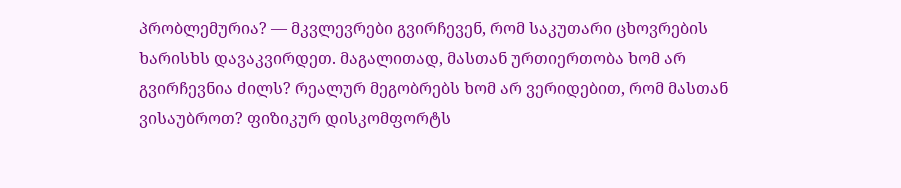პრობლემურია? — მკვლევრები გვირჩევენ, რომ საკუთარი ცხოვრების ხარისხს დავაკვირდეთ. მაგალითად, მასთან ურთიერთობა ხომ არ გვირჩევნია ძილს? რეალურ მეგობრებს ხომ არ ვერიდებით, რომ მასთან ვისაუბროთ? ფიზიკურ დისკომფორტს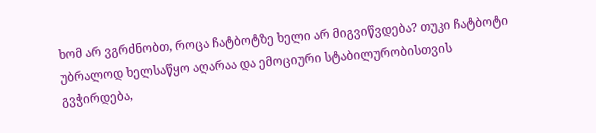ხომ არ ვგრძნობთ, როცა ჩატბოტზე ხელი არ მიგვიწვდება? თუკი ჩატბოტი უბრალოდ ხელსაწყო აღარაა და ემოციური სტაბილურობისთვის გვჭირდება,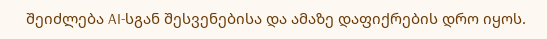შეიძლება AI-სგან შესვენებისა და ამაზე დაფიქრების დრო იყოს.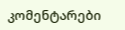კომენტარები